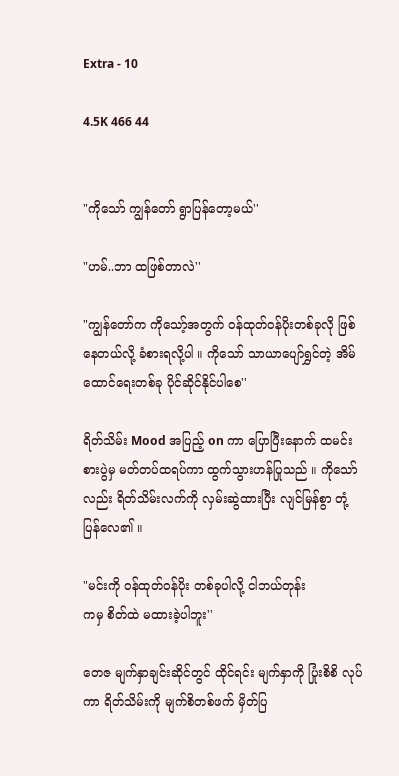Extra - 10

4.5K 466 44


"ကိုသော် ကျွန်တော် ရွာပြန်တော့မယ်''

"ဟမ်..ဘာ ထဖြစ်တာလဲ''

"ကျွန်တော်က ကိုသော့်အတွက် ဝန်ထုတ်ဝန်ပိုးတစ်ခုလို ဖြစ်နေတယ်လို့ ခံစားရလို့ပါ ။ ကိုသော် သာယာပျော်ရွှင်တဲ့ အိမ်ထောင်ရေးတစ်ခု ပိုင်ဆိုင်နိုင်ပါစေ''

ရိတ်သိမ်း Mood အပြည့် on ကာ ပြောပြီးနောက် ထမင်းစားပွဲမှ မတ်တပ်ထရပ်ကာ ထွက်သွားဟန်ပြုသည် ။ ကိုသော်လည်း ရိတ်သိမ်းလက်ကို လှမ်းဆွဲထားပြီး လျင်မြန်စွာ တုံ့ပြန်လေ၏ ။

"မင်းကို ဝန်ထုတ်ဝန်ပိုး တစ်ခုပါလို့ ငါဘယ်တုန်း
ကမှ စိတ်ထဲ မထားခဲ့ပါဘူး''

တေဇ မျက်နှာချင်းဆိုင်တွင် ထိုင်ရင်း မျက်နှာကို ပြုံးစိစိ လုပ်ကာ ရိတ်သိမ်းကို မျက်စိတစ်ဖက် မှိတ်ပြ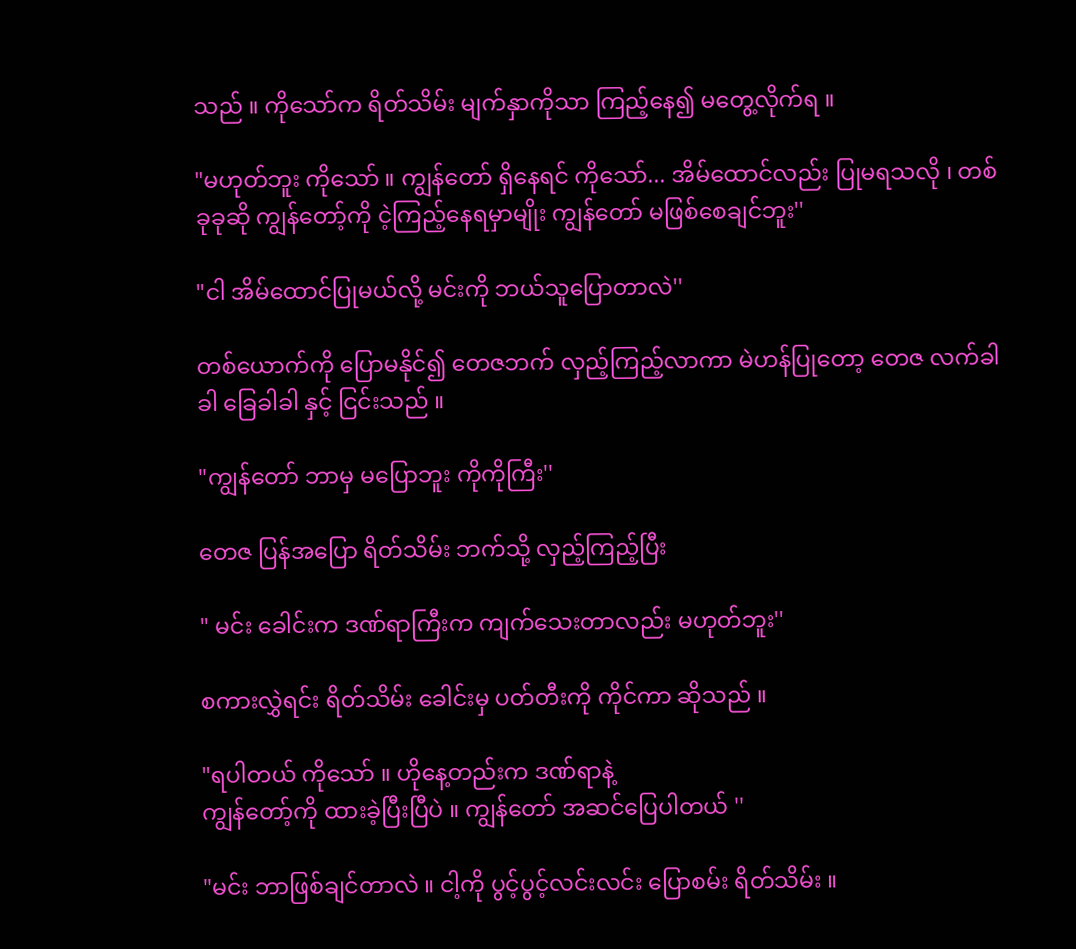သည် ။ ကိုသော်က ရိတ်သိမ်း မျက်နှာကိုသာ ကြည့်နေ၍ မတွေ့လိုက်ရ ။

"မဟုတ်ဘူး ကိုသော် ။ ကျွန်တော် ရှိနေရင် ကိုသော်... အိမ်ထောင်လည်း ပြုမရသလို ၊ တစ်ခုခုဆို ကျွန်တော့်ကို ငဲ့ကြည့်နေရမှာမျိုး ကျွန်တော် မဖြစ်စေချင်ဘူး''

"ငါ အိမ်ထောင်ပြုမယ်လို့ မင်းကို ဘယ်သူပြောတာလဲ''

တစ်ယောက်ကို ပြောမနိုင်၍ တေဇဘက် လှည့်ကြည့်လာကာ မဲဟန်ပြုတော့ တေဇ လက်ခါခါ ခြေခါခါ နှင့် ငြင်းသည် ။

"ကျွန်တော် ဘာမှ မပြောဘူး ကိုကိုကြီး''

တေဇ ပြန်အပြော ရိတ်သိမ်း ဘက်သို့ လှည့်ကြည့်ပြီး

" မင်း ခေါင်းက ဒဏ်ရာကြီးက ကျက်သေးတာလည်း မဟုတ်ဘူး''

စကားလွှဲရင်း ရိတ်သိမ်း ခေါင်းမှ ပတ်တီးကို ကိုင်ကာ ဆိုသည် ။

"ရပါတယ် ကိုသော် ။ ဟိုနေ့တည်းက ဒဏ်ရာနဲ့
ကျွန်တော့်ကို ထားခဲ့ပြီးပြီပဲ ။ ကျွန်တော် အဆင်ပြေပါတယ် ''

"မင်း ဘာဖြစ်ချင်တာလဲ ။ ငါ့ကို ပွင့်ပွင့်လင်းလင်း ပြောစမ်း ရိတ်သိမ်း ။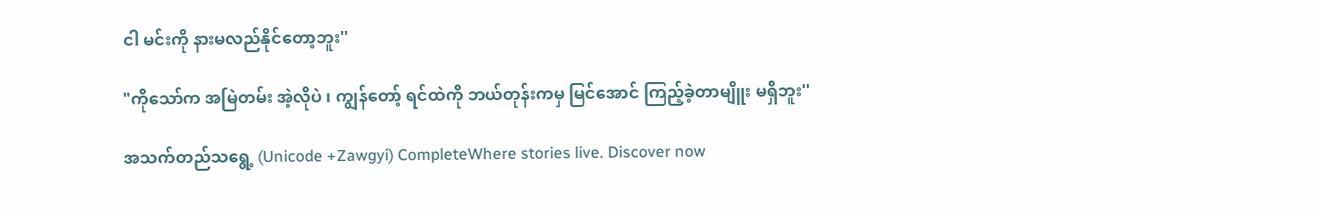ငါ မင်းကို နားမလည်နိုင်တော့ဘူး''

"ကိုသော်က အမြဲတမ်း အဲ့လိုပဲ ၊ ကျွန်တော့် ရင်ထဲကို ဘယ်တုန်းကမှ မြင်အောင် ကြည့်ခဲ့တာမျိူး မရှိဘူး''

အသက်တည်သရွေ့ (Unicode +Zawgyi) CompleteWhere stories live. Discover now